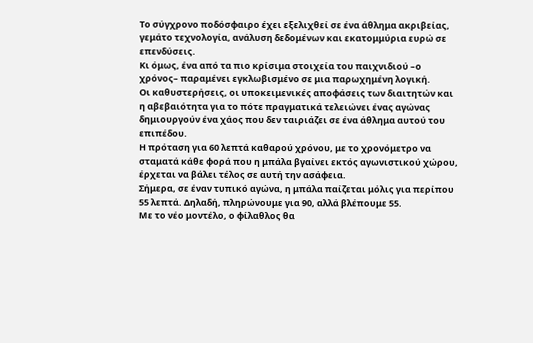Το σύγχρονο ποδόσφαιρο έχει εξελιχθεί σε ένα άθλημα ακριβείας, γεμάτο τεχνολογία, ανάλυση δεδομένων και εκατομμύρια ευρώ σε επενδύσεις.
Κι όμως, ένα από τα πιο κρίσιμα στοιχεία του παιχνιδιού –ο χρόνος– παραμένει εγκλωβισμένο σε μια παρωχημένη λογική.
Οι καθυστερήσεις, οι υποκειμενικές αποφάσεις των διαιτητών και η αβεβαιότητα για το πότε πραγματικά τελειώνει ένας αγώνας δημιουργούν ένα χάος που δεν ταιριάζει σε ένα άθλημα αυτού του επιπέδου.
Η πρόταση για 60 λεπτά καθαρού χρόνου, με το χρονόμετρο να σταματά κάθε φορά που η μπάλα βγαίνει εκτός αγωνιστικού χώρου, έρχεται να βάλει τέλος σε αυτή την ασάφεια.
Σήμερα, σε έναν τυπικό αγώνα, η μπάλα παίζεται μόλις για περίπου 55 λεπτά. Δηλαδή, πληρώνουμε για 90, αλλά βλέπουμε 55.
Με το νέο μοντέλο, ο φίλαθλος θα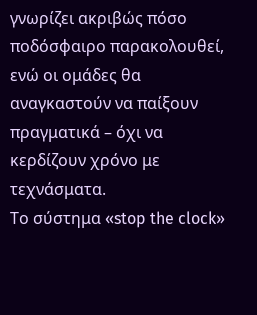γνωρίζει ακριβώς πόσο ποδόσφαιρο παρακολουθεί, ενώ οι ομάδες θα αναγκαστούν να παίξουν πραγματικά – όχι να κερδίζουν χρόνο με τεχνάσματα.
Το σύστημα «stop the clock»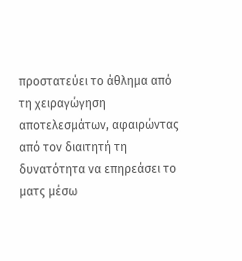προστατεύει το άθλημα από τη χειραγώγηση αποτελεσμάτων, αφαιρώντας από τον διαιτητή τη δυνατότητα να επηρεάσει το ματς μέσω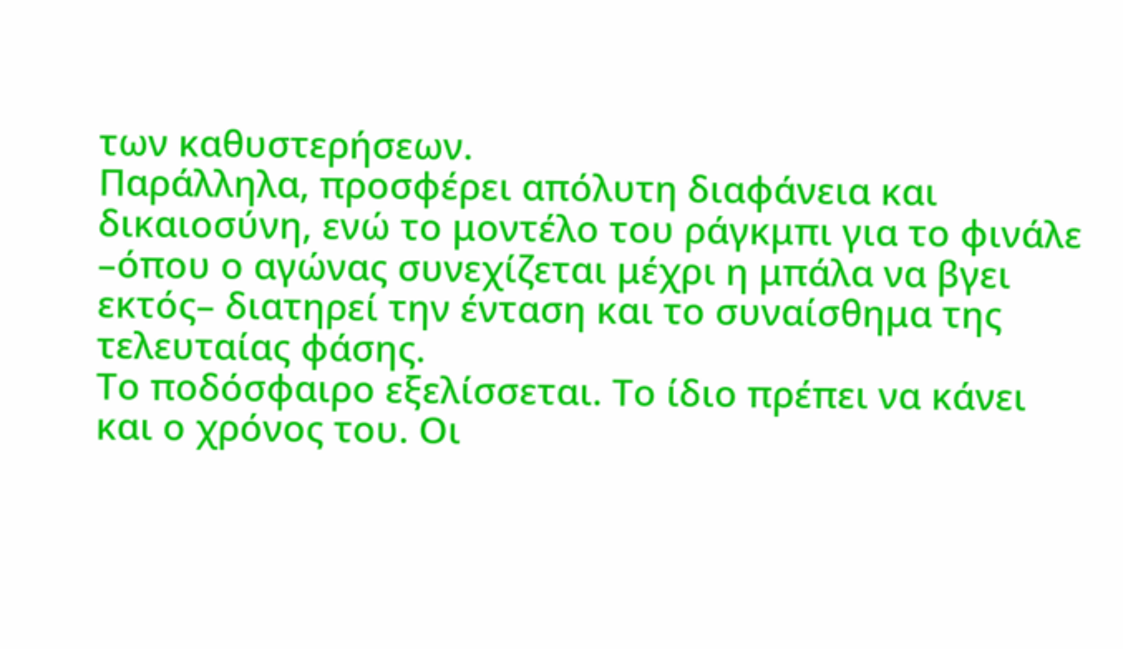των καθυστερήσεων.
Παράλληλα, προσφέρει απόλυτη διαφάνεια και δικαιοσύνη, ενώ το μοντέλο του ράγκμπι για το φινάλε –όπου ο αγώνας συνεχίζεται μέχρι η μπάλα να βγει εκτός– διατηρεί την ένταση και το συναίσθημα της τελευταίας φάσης.
Το ποδόσφαιρο εξελίσσεται. Το ίδιο πρέπει να κάνει και ο χρόνος του. Οι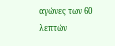αγώνες των 60 λεπτών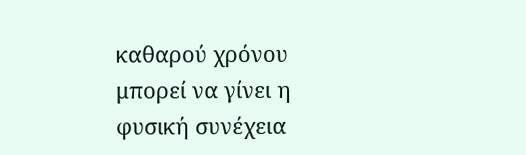καθαρού χρόνου μπορεί να γίνει η φυσική συνέχεια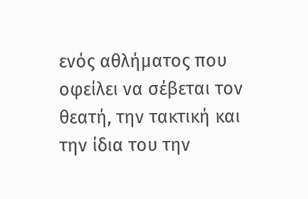ενός αθλήματος που οφείλει να σέβεται τον θεατή, την τακτική και την ίδια του την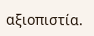αξιοπιστία.